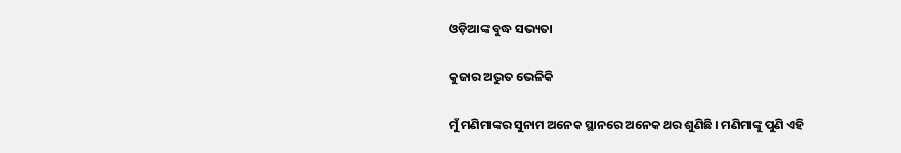ଓଡ଼ିଆଙ୍କ ବୁଦ୍ଧ ସଭ୍ୟତା

କୁଜାର ଅଦ୍ଭୁତ ଭେଳିକି

ମୁଁ ମଣିମାଙ୍କର ସୁନାମ ଅନେକ ସ୍ଥାନରେ ଅନେକ ଥର ଶୁଣିଛି । ମଣିମାଙ୍କୁ ପୁଣି ଏହି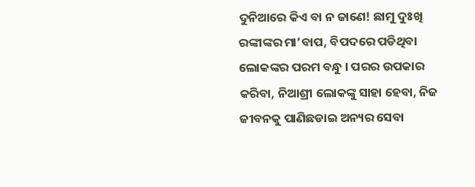ଦୁନିଆରେ କିଏ ବା ନ ଜାଣେ! ଛାମୁ ଦୁଃଖି ରଙ୍କୀଙ୍କର ମା’ବାପ, ବିପଦରେ ପଡିଥିବା ଲୋକଙ୍କର ପରମ ବନ୍ଧୁ । ପରର ଉପକାର କରିବା, ନିଆଶ୍ରୀ ଲୋକଙ୍କୁ ସାହା ହେବା, ନିଜ ଜୀବନକୁ ପାଣିଛଡାଇ ଅନ୍ୟର ସେବା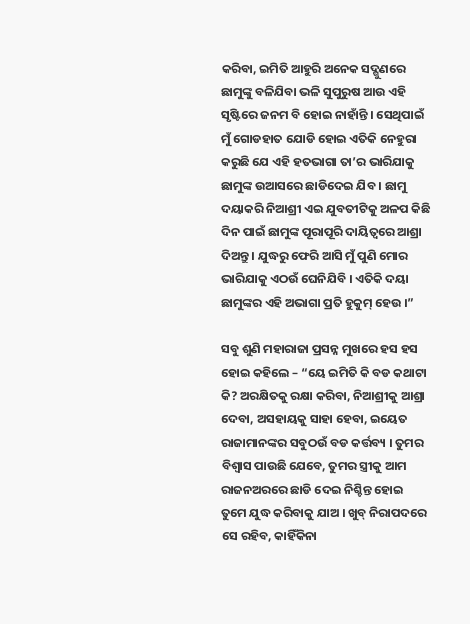କରିବା, ଇମିତି ଆହୁରି ଅନେକ ସଦ୍ଗୁଣରେ ଛାମୁଙ୍କୁ ବଳିଯିବା ଭଳି ସୁପୁରୁଷ ଆଉ ଏହି ସୃଷ୍ଟିରେ ଜନମ ବି ହୋଇ ନାହାଁନ୍ତି । ସେଥିପାଇଁ ମୁଁ ଗୋଡହାତ ଯୋଡି ହୋଇ ଏତିକି ନେହୁରା କରୁଛି ଯେ ଏହି ହତଭାଗା ତା’ର ଭାରିଯାକୁ ଛାମୁଙ୍କ ଉଆସରେ ଛାଡିଦେଇ ଯିବ । ଛାମୁ ଦୟାକରି ନିଆଶ୍ରୀ ଏଇ ଯୁବତୀଟିକୁ ଅଳପ କିଛି ଦିନ ପାଇଁ ଛାମୁଙ୍କ ପୂରାପୂରି ଦାୟିତ୍ୱରେ ଆଶ୍ରା ଦିଅନ୍ତୁ । ଯୁଦ୍ଧରୁ ଫେରି ଆସି ମୁଁ ପୁଣି ମୋର ଭାରିଯାକୁ ଏଠଉଁ ଘେନିଯିବି । ଏତିକି ଦୟା ଛାମୁଙ୍କର ଏହି ଅଭାଗା ପ୍ରତି ହୁକୁମ୍ ହେଉ ।”

ସବୁ ଶୁଣି ମହାରାଜା ପ୍ରସନ୍ନ ମୁଖରେ ହସ ହସ ହୋଇ କହିଲେ – “ୟେ ଇମିତି କି ବଡ କଥାଟା କି? ଅରକ୍ଷିତକୁ ରକ୍ଷା କରିବା, ନିଆଶ୍ରୀକୁ ଆଶ୍ରା ଦେବା, ଅସହାୟକୁ ସାହା ହେବା, ଇୟେତ ରାଜାମାନଙ୍କର ସବୁଠଉଁ ବଡ କର୍ତ୍ତବ୍ୟ । ତୁମର ବିଶ୍ୱାସ ପାଉଛି ଯେବେ, ତୁମର ସ୍ତ୍ରୀକୁ ଆମ ରାଜନଅରରେ ଛାଡି ଦେଇ ନିଶ୍ଚିନ୍ତ ହୋଇ ତୁମେ ଯୁଦ୍ଧ କରିବାକୁ ଯାଅ । ଖୁବ୍ ନିରାପଦରେ ସେ ରହିବ, କାହିଁକିନା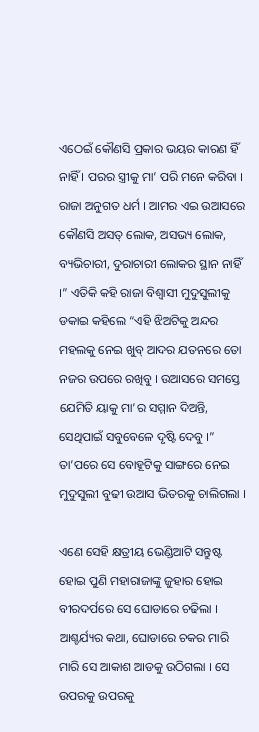ଏଠେଇଁ କୌଣସି ପ୍ରକାର ଭୟର କାରଣ ହିଁ ନାହିଁ । ପରର ସ୍ତ୍ରୀକୁ ମା’ ପରି ମନେ କରିବା । ରାଜା ଅନୁଗତ ଧର୍ମ । ଆମର ଏଇ ଉଆସରେ କୌଣସି ଅସତ୍ ଲୋକ, ଅସଭ୍ୟ ଲୋକ, ବ୍ୟଭିଚାରୀ, ଦୁରାଚାରୀ ଲୋକର ସ୍ଥାନ ନାହିଁ ।” ଏତିକି କହି ରାଜା ବିଶ୍ୱାସୀ ମୁଦୁସୁଲୀକୁ ଡକାଇ କହିଲେ “ଏହି ଝିଅଟିକୁ ଅନ୍ଦର ମହଲକୁ ନେଇ ଖୁବ୍ ଆଦର ଯତନରେ ତୋ ନଜର ଉପରେ ରଖିବୁ । ଉଆସରେ ସମସ୍ତେ ଯେମିତି ୟାକୁ ମା’ର ସମ୍ମାନ ଦିଅନ୍ତି, ସେଥିପାଇଁ ସବୁବେଳେ ଦୃଷ୍ଟି ଦେବୁ ।” ତା’ପରେ ସେ ବୋହୂଟିକୁ ସାଙ୍ଗରେ ନେଇ ମୁଦୁସୁଲୀ ବୁଢୀ ଉଆସ ଭିତରକୁ ଚାଲିଗଲା ।

ଏଣେ ସେହି କ୍ଷତ୍ରୀୟ ଭେଣ୍ଡିଆଟି ସନ୍ତୁଷ୍ଟ ହୋଇ ପୁଣି ମହାରାଜାଙ୍କୁ ଜୁହାର ହୋଇ ବୀରଦର୍ପରେ ସେ ଘୋଡାରେ ଚଢିଲା । ଆଶ୍ଚର୍ଯ୍ୟର କଥା, ଘୋଡାରେ ଚକର ମାରି ମାରି ସେ ଆକାଶ ଆଡକୁ ଉଠିଗଲା । ସେ ଉପରକୁ ଉପରକୁ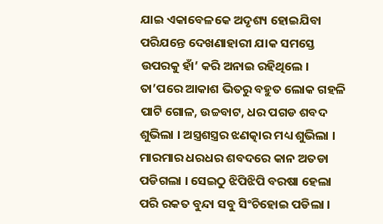ଯାଇ ଏକାବେଳକେ ଅଦୃଶ୍ୟ ହୋଇଯିବା ପରିଯନ୍ତେ ଦେଖଣାହାରୀ ଯାକ ସମସ୍ତେ ଉପରକୁ ହାଁ’ କରି ଅନାଇ ରହିଥିଲେ । ତା’ପରେ ଆକାଶ ଭିତରୁ ବହୁତ ଲୋକ ଗହଳି ପାଟି ଗୋଳ, ଉଚ୍ଚବାଟ, ଧର ପଗଡ ଶବଦ ଶୁଭିଲା । ଅସ୍ତ୍ରଶସ୍ତ୍ରର ଝଣତ୍କାର ମଧ୍ୟ ଶୁଭିଲା । ମାରମାର ଧରଧର ଶବଦରେ କାନ ଅତଡା ପଡିଗଲା । ସେଇଠୁ ଝିପିଝିପି ବରଷା ହେଲା ପରି ରକତ ବୁନ୍ଦା ସବୁ ସିଂଚିହୋଇ ପଡିଲା ।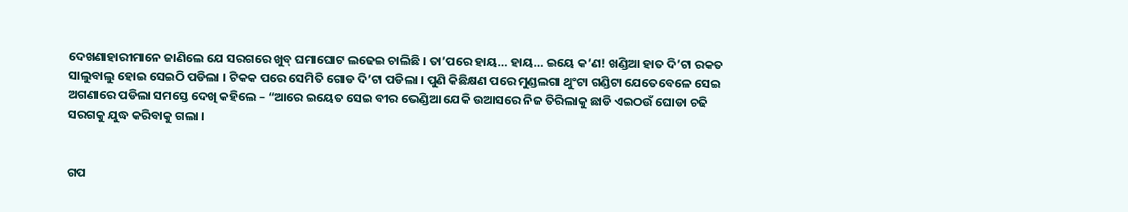ଦେଖଣାହାରୀମାନେ ଜାଣିଲେ ଯେ ସରଗରେ ଖୁବ୍ ଘମାଘୋଟ ଲଢେଇ ଚାଲିଛି । ତା’ପରେ ହାୟ… ହାୟ… ଇୟେ କ’ଣ! ଖଣ୍ଡିଆ ହାତ ଦି’ଟା ରକତ ସାଲୁବାଲୁ ହୋଇ ସେଇଠି ପଡିଲା । ଟିକକ ପରେ ସେମିତି ଗୋଡ ଦି’ଟା ପଡିଲା । ପୁଣି କିଛିକ୍ଷଣ ପରେ ମୁଣ୍ଡଲଗା ଥୁଂଟା ଗଣ୍ଡିଟା ଯେତେବେଳେ ସେଇ ଅଗଣାରେ ପଡିଲା ସମସ୍ତେ ଦେଖି କହିଲେ – “ଆରେ ଇୟେତ ସେଇ ବୀର ଭେଣ୍ଡିଆ ଯେକି ଉଆସରେ ନିଜ ତିରିଲାକୁ ଛାଡି ଏଇଠଉଁ ଘୋଡା ଚଢି ସରଗକୁ ଯୁଦ୍ଧ କରିବାକୁ ଗଲା ।


ଗପ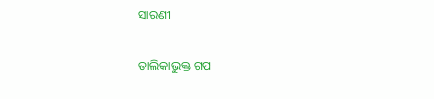ସାରଣୀ

ତାଲିକାଭୁକ୍ତ ଗପ